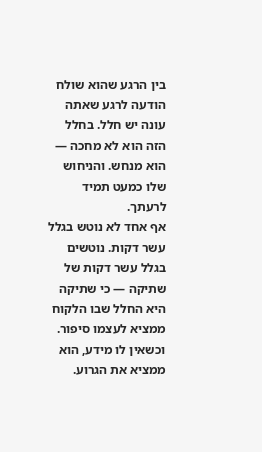בין הרגע שהוא שולח הודעה לרגע שאתה עונה יש חלל. בחלל הזה הוא לא מחכה — הוא מנחש. והניחוש שלו כמעט תמיד לרעתך.
אף אחד לא נוטש בגלל עשר דקות. נוטשים בגלל עשר דקות של שתיקה — כי שתיקה היא החלל שבו הלקוח ממציא לעצמו סיפור. וכשאין לו מידע, הוא ממציא את הגרוע.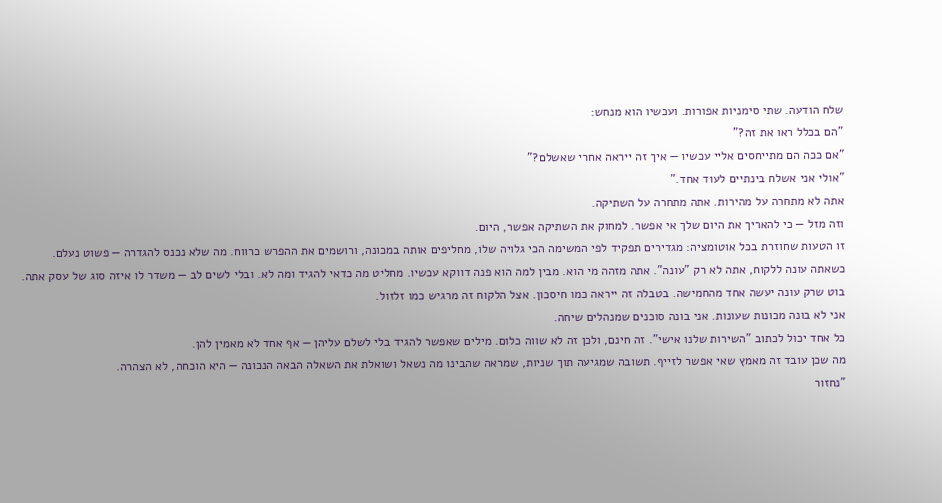שלח הודעה. שתי סימניות אפורות. ועכשיו הוא מנחש:
"הם בכלל ראו את זה?"
"אם ככה הם מתייחסים אליי עכשיו — איך זה ייראה אחרי שאשלם?"
"אולי אני אשלח בינתיים לעוד אחד."
אתה לא מתחרה על מהירות. אתה מתחרה על השתיקה.
וזה מזל — כי להאריך את היום שלך אי אפשר. למחוק את השתיקה אפשר, היום.
זו הטעות שחוזרת בכל אוטומציה: מגדירים תפקיד לפי המשימה הכי גלויה שלו, מחליפים אותה במכונה, ורושמים את ההפרש כרווח. מה שלא נכנס להגדרה — פשוט נעלם.
כשאתה עונה ללקוח, אתה לא רק "עונה". אתה מזהה מי הוא. מבין למה הוא פנה דווקא עכשיו. מחליט מה כדאי להגיד ומה לא. ובלי לשים לב — משדר לו איזה סוג של עסק אתה.
בוט שרק עונה יעשה אחד מהחמישה. בטבלה זה ייראה כמו חיסכון. אצל הלקוח זה מרגיש כמו זלזול.
אני לא בונה מכונות שעונות. אני בונה סוכנים שמנהלים שיחה.
כל אחד יכול לכתוב "השירות שלנו אישי". זה חינם, ולכן זה לא שווה כלום. מילים שאפשר להגיד בלי לשלם עליהן — אף אחד לא מאמין להן.
מה שכן עובד זה מאמץ שאי אפשר לזייף. תשובה שמגיעה תוך שניות, שמראה שהבינו מה נשאל ושואלת את השאלה הבאה הנכונה — היא הוכחה, לא הצהרה.
"נחזור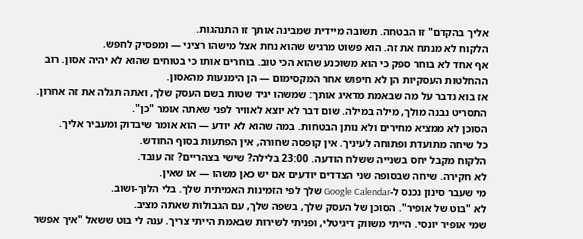אליך בהקדם" זו הבטחה. תשובה מיידית שמבינה אותך זו התנהגות.
הלקוח לא מנתח את זה. הוא פשוט מרגיש שהוא נחת אצל מישהו רציני — ומפסיק לחפש.
אף אחד לא בוחר ספק כי הוא משוכנע שהוא הכי טוב. בוחרים אותו כי בטוחים שהוא לא יהיה אסון. רוב ההחלטות העסקיות הן לא חיפוש אחר המקסימום — הן הימנעות מהאסון.
אז בוא נדבר על מה שבאמת מדאיג אותך: שמשהו יגיד שטות בשם העסק שלך, ואתה תגלה את זה אחרון.
התסריט נבנה מולך, מילה במילה. שום דבר לא יוצא לאוויר לפני שאתה אומר "כן".
הסוכן לא ממציא מחירים ולא נותן הבטחות. במה שהוא לא יודע — הוא אומר שיבדוק ומעביר אליך.
כל שיחה מתועדת ופתוחה לעיניך. אין קופסה שחורה, אין הפתעות בסוף החודש.
הלקוח מקבל יחס בשנייה ששלח הודעה. 23:00 בלילה? שישי בצהריים? זה עובד.
לא חקירה. שיחה שבסופה שני הצדדים יודעים אם יש כאן משהו — או שאין.
מי שעבר סינון נכנס ל-Google Calendar שלך לפי הזמינות האמיתית שלך. בלי הלוך-ושוב.
לא "בוט של אופיר". הסוכן של העסק שלך, בשפה שלך, עם הגבולות שאתה מציב.
שמי אופיר יונסי. הייתי משווק דיגיטלי, ופניתי לשירות שבאמת הייתי צריך. ענה לי בוט ששאל "איך אפשר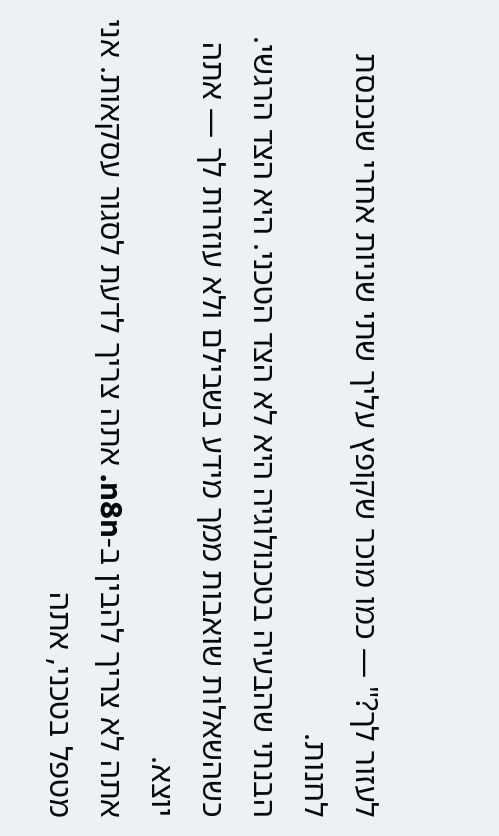לעזור לך?" — כמו מוכר שקופץ עליך שתי שניות אחרי שנכנסת לחנות.
הבנתי שהבעיה בטכנולוגיה היא לא הצד הטכני. היא הצד הרגשי. כשהשאלות שואבות ממך מידע בשבילם ולא עוזרות לך — אתה יוצא.
אתה לא צריך להבין ב-n8n. אתה צריך לדעת לסגור עסקאות. אני מטפל בטכני, אתה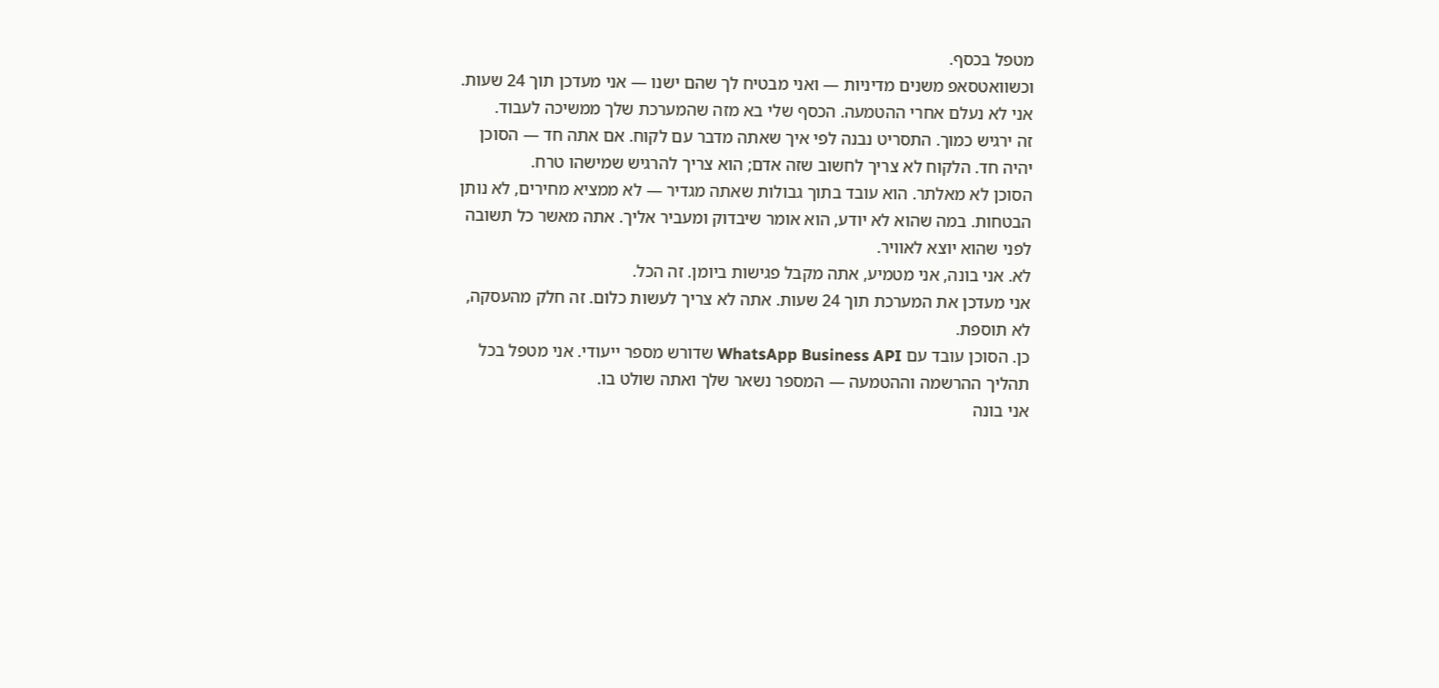מטפל בכסף.
וכשוואטסאפ משנים מדיניות — ואני מבטיח לך שהם ישנו — אני מעדכן תוך 24 שעות. אני לא נעלם אחרי ההטמעה. הכסף שלי בא מזה שהמערכת שלך ממשיכה לעבוד.
זה ירגיש כמוך. התסריט נבנה לפי איך שאתה מדבר עם לקוח. אם אתה חד — הסוכן יהיה חד. הלקוח לא צריך לחשוב שזה אדם; הוא צריך להרגיש שמישהו טרח.
הסוכן לא מאלתר. הוא עובד בתוך גבולות שאתה מגדיר — לא ממציא מחירים, לא נותן הבטחות. במה שהוא לא יודע, הוא אומר שיבדוק ומעביר אליך. אתה מאשר כל תשובה לפני שהוא יוצא לאוויר.
לא. אני בונה, אני מטמיע, אתה מקבל פגישות ביומן. זה הכל.
אני מעדכן את המערכת תוך 24 שעות. אתה לא צריך לעשות כלום. זה חלק מהעסקה, לא תוספת.
כן. הסוכן עובד עם WhatsApp Business API שדורש מספר ייעודי. אני מטפל בכל תהליך ההרשמה וההטמעה — המספר נשאר שלך ואתה שולט בו.
אני בונה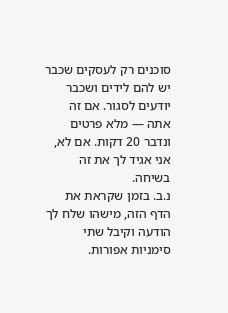סוכנים רק לעסקים שכבר יש להם לידים ושכבר יודעים לסגור. אם זה אתה — מלא פרטים ונדבר 20 דקות. אם לא, אני אגיד לך את זה בשיחה.
נ.ב. בזמן שקראת את הדף הזה, מישהו שלח לך הודעה וקיבל שתי סימניות אפורות.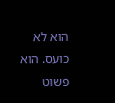הוא לא כועס. הוא פשוט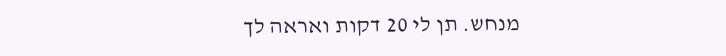מנחש. תן לי 20 דקות ואראה לך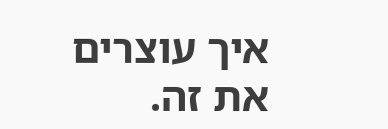איך עוצרים את זה.